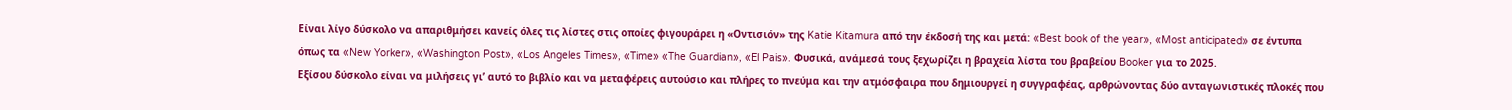Είναι λίγο δύσκολο να απαριθμήσει κανείς όλες τις λίστες στις οποίες φιγουράρει η «Οντισιόν» της Katie Kitamura από την έκδοσή της και μετά: «Best book of the year», «Most anticipated» σε έντυπα όπως τα «New Yorker», «Washington Post», «Los Angeles Times», «Time» «The Guardian», «El Pais». Φυσικά, ανάμεσά τους ξεχωρίζει η βραχεία λίστα του βραβείου Booker για το 2025.
Εξίσου δύσκολο είναι να μιλήσεις γι’ αυτό το βιβλίο και να μεταφέρεις αυτούσιο και πλήρες το πνεύμα και την ατμόσφαιρα που δημιουργεί η συγγραφέας, αρθρώνοντας δύο ανταγωνιστικές πλοκές που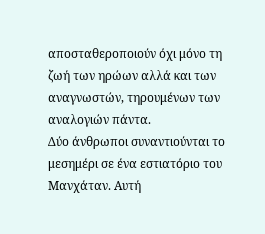αποσταθεροποιούν όχι μόνο τη ζωή των ηρώων αλλά και των αναγνωστών, τηρουμένων των αναλογιών πάντα.
Δύο άνθρωποι συναντιούνται το μεσημέρι σε ένα εστιατόριο του Μανχάταν. Αυτή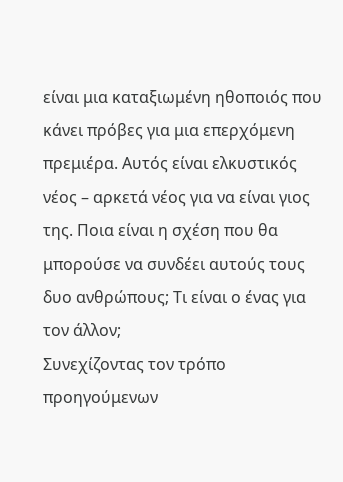είναι μια καταξιωμένη ηθοποιός που κάνει πρόβες για μια επερχόμενη πρεμιέρα. Αυτός είναι ελκυστικός νέος – αρκετά νέος για να είναι γιος της. Ποια είναι η σχέση που θα μπορούσε να συνδέει αυτούς τους δυο ανθρώπους; Τι είναι ο ένας για τον άλλον;
Συνεχίζοντας τον τρόπο προηγούμενων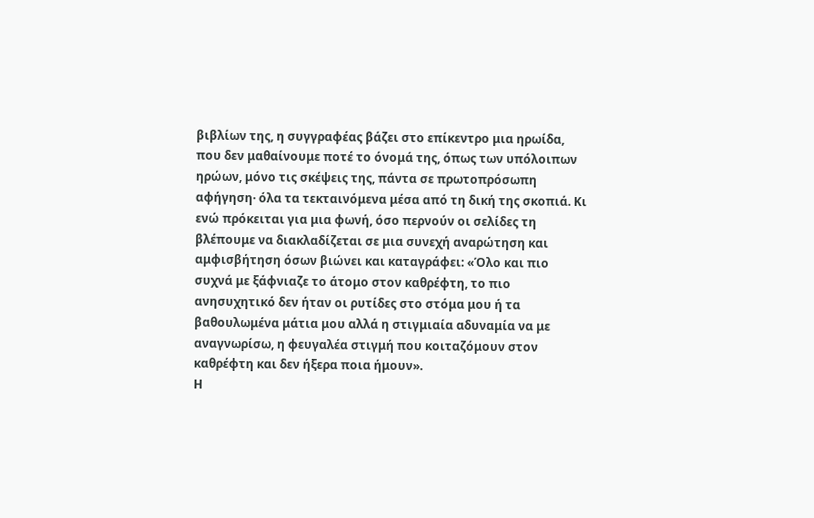βιβλίων της, η συγγραφέας βάζει στο επίκεντρο μια ηρωίδα, που δεν μαθαίνουμε ποτέ το όνομά της, όπως των υπόλοιπων ηρώων, μόνο τις σκέψεις της, πάντα σε πρωτοπρόσωπη αφήγηση· όλα τα τεκταινόμενα μέσα από τη δική της σκοπιά. Κι ενώ πρόκειται για μια φωνή, όσο περνούν οι σελίδες τη βλέπουμε να διακλαδίζεται σε μια συνεχή αναρώτηση και αμφισβήτηση όσων βιώνει και καταγράφει: «Όλο και πιο συχνά με ξάφνιαζε το άτομο στον καθρέφτη, το πιο ανησυχητικό δεν ήταν οι ρυτίδες στο στόμα μου ή τα βαθουλωμένα μάτια μου αλλά η στιγμιαία αδυναμία να με αναγνωρίσω, η φευγαλέα στιγμή που κοιταζόμουν στον καθρέφτη και δεν ήξερα ποια ήμουν».
Η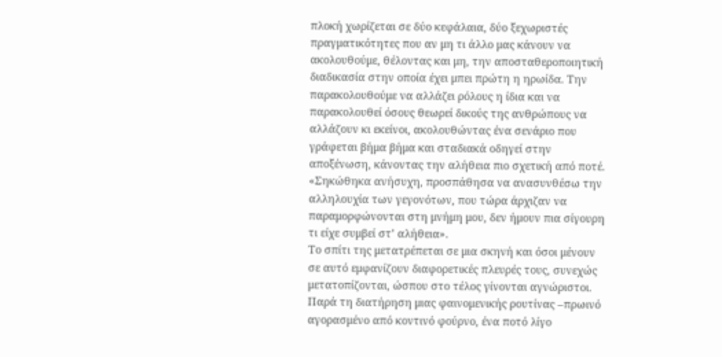πλοκή χωρίζεται σε δύο κεφάλαια, δύο ξεχωριστές πραγματικότητες που αν μη τι άλλο μας κάνουν να ακολουθούμε, θέλοντας και μη, την αποσταθεροποιητική διαδικασία στην οποία έχει μπει πρώτη η ηρωίδα. Την παρακολουθούμε να αλλάζει ρόλους η ίδια και να παρακολουθεί όσους θεωρεί δικούς της ανθρώπους να αλλάζουν κι εκείνοι, ακολουθώντας ένα σενάριο που γράφεται βήμα βήμα και σταδιακά οδηγεί στην αποξένωση, κάνοντας την αλήθεια πιο σχετική από ποτέ. «Σηκώθηκα ανήσυχη, προσπάθησα να ανασυνθέσω την αλληλουχία των γεγονότων, που τώρα άρχιζαν να παραμορφώνονται στη μνήμη μου, δεν ήμουν πια σίγουρη τι είχε συμβεί στ’ αλήθεια».
Το σπίτι της μετατρέπεται σε μια σκηνή και όσοι μένουν σε αυτό εμφανίζουν διαφορετικές πλευρές τους, συνεχώς μετατοπίζονται, ώσπου στο τέλος γίνονται αγνώριστοι. Παρά τη διατήρηση μιας φαινομενικής ρουτίνας –πρωινό αγορασμένο από κοντινό φούρνο, ένα ποτό λίγο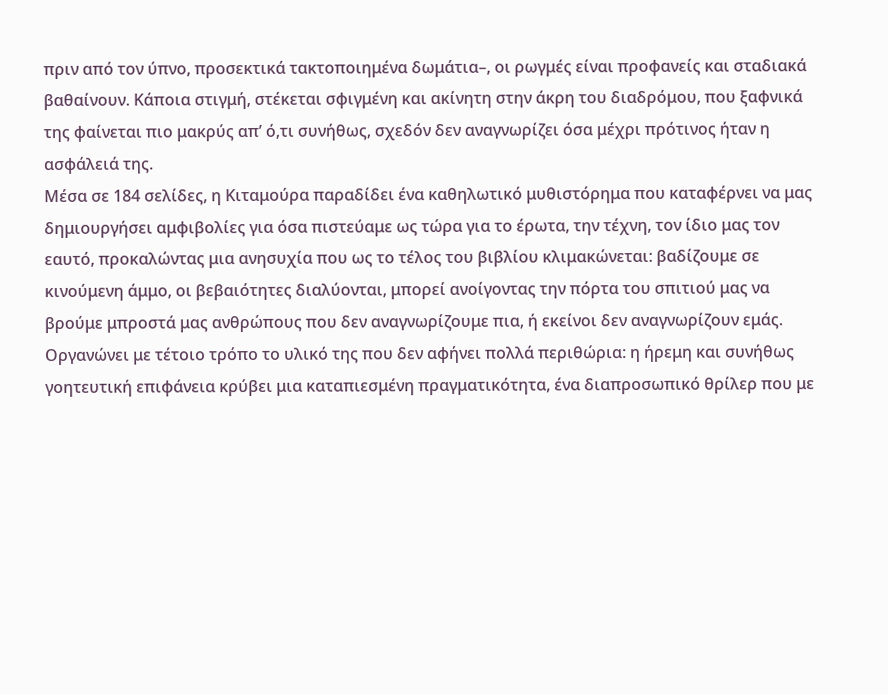πριν από τον ύπνο, προσεκτικά τακτοποιημένα δωμάτια–, οι ρωγμές είναι προφανείς και σταδιακά βαθαίνουν. Κάποια στιγμή, στέκεται σφιγμένη και ακίνητη στην άκρη του διαδρόμου, που ξαφνικά της φαίνεται πιο μακρύς απ’ ό,τι συνήθως, σχεδόν δεν αναγνωρίζει όσα μέχρι πρότινος ήταν η ασφάλειά της.
Μέσα σε 184 σελίδες, η Kιταμούρα παραδίδει ένα καθηλωτικό μυθιστόρημα που καταφέρνει να μας δημιουργήσει αμφιβολίες για όσα πιστεύαμε ως τώρα για το έρωτα, την τέχνη, τον ίδιο μας τον εαυτό, προκαλώντας μια ανησυχία που ως το τέλος του βιβλίου κλιμακώνεται: βαδίζουμε σε κινούμενη άμμο, οι βεβαιότητες διαλύονται, μπορεί ανοίγοντας την πόρτα του σπιτιού μας να βρούμε μπροστά μας ανθρώπους που δεν αναγνωρίζουμε πια, ή εκείνοι δεν αναγνωρίζουν εμάς. Οργανώνει με τέτοιο τρόπο το υλικό της που δεν αφήνει πολλά περιθώρια: η ήρεμη και συνήθως γοητευτική επιφάνεια κρύβει μια καταπιεσμένη πραγματικότητα, ένα διαπροσωπικό θρίλερ που με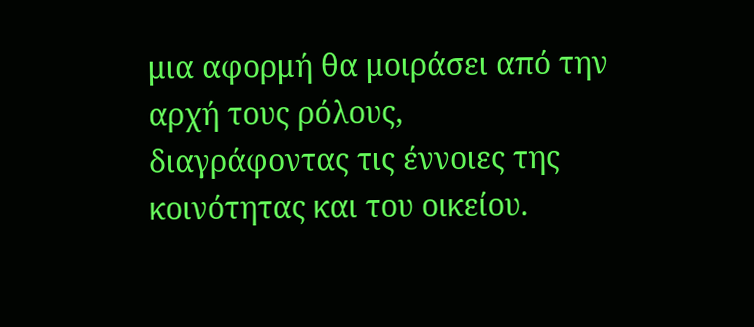μια αφορμή θα μοιράσει από την αρχή τους ρόλους, διαγράφοντας τις έννοιες της κοινότητας και του οικείου.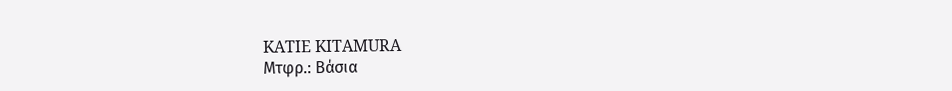KATIE KITAMURA
Μτφρ.: Βάσια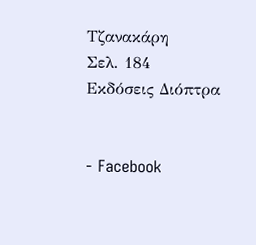Τζανακάρη
Σελ. 184
Εκδόσεις Διόπτρα


- Facebook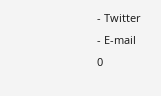- Twitter
- E-mail
0